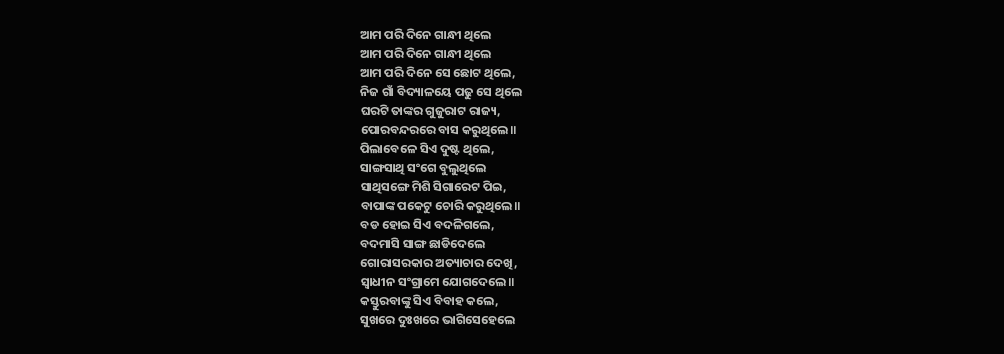ଆମ ପରି ଦିନେ ଗାନ୍ଧୀ ଥିଲେ
ଆମ ପରି ଦିନେ ଗାନ୍ଧୀ ଥିଲେ
ଆମ ପରି ଦିନେ ସେ ଛୋଟ ଥିଲେ,
ନିଜ ଗାଁ ବିଦ୍ୟାଳୟେ ପଢୁ ସେ ଥିଲେ
ଘରଟି ତାଙ୍କର ଗୁଜୁରାଟ ରାଜ୍ୟ,
ପୋରବନ୍ଦରରେ ବାସ କରୁଥିଲେ॥
ପିଲାବେଳେ ସିଏ ଦୁଷ୍ଟ ଥିଲେ,
ସାଙ୍ଗସାଥି ସଂଗେ ବୁଲୁଥିଲେ
ସାଥିସଙ୍ଗେ ମିଶି ସିଗାରେଟ ପିଇ,
ବାପାଙ୍କ ପକେଟୁ ଚୋରି କରୁଥିଲେ॥
ବଡ ହୋଇ ସିଏ ବଦଳିଗଲେ,
ବଦମାସି ସାଙ୍ଗ ଛାଡିଦେଲେ
ଗୋରାସରକାର ଅତ୍ୟାଚାର ଦେଖି,
ସ୍ୱାଧୀନ ସଂଗ୍ରାମେ ଯୋଗଦେଲେ॥
କସ୍ତୁରବାଙ୍କୁ ସିଏ ବିବାହ କଲେ,
ସୁଖରେ ଦୁଃଖରେ ଭାଗିସେହେଲେ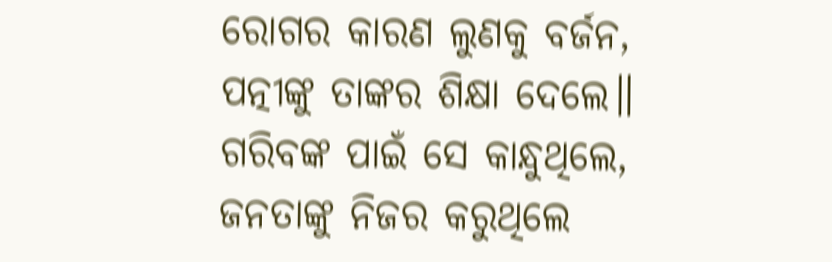ରୋଗର କାରଣ ଲୁଣକୁ ବର୍ଜନ,
ପତ୍ନୀଙ୍କୁ ତାଙ୍କର ଶିକ୍ଷା ଦେଲେ॥
ଗରିବଙ୍କ ପାଇଁ ସେ କାନ୍ଧୁଥିଲେ,
ଜନତାଙ୍କୁ ନିଜର କରୁଥିଲେ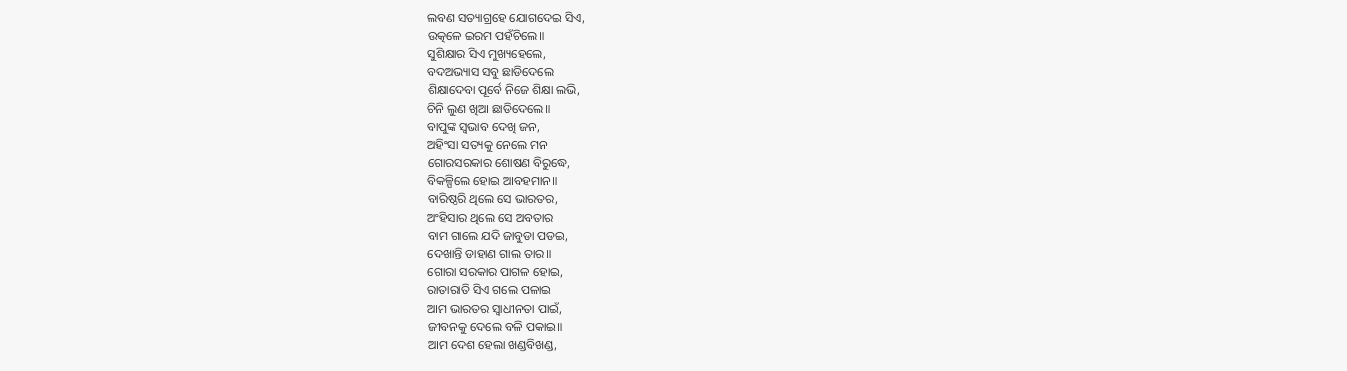ଲବଣ ସତ୍ୟାଗ୍ରହେ ଯୋଗଦେଇ ସିଏ,
ଉତ୍କଳେ ଇରମ ପହଁଚିଲେ॥
ସୁଶିକ୍ଷାର ସିଏ ମୁଖ୍ୟହେଲେ,
ବଦଅଭ୍ୟାସ ସବୁ ଛାଡିଦେଲେ
ଶିକ୍ଷାଦେବା ପୂର୍ବେ ନିଜେ ଶିକ୍ଷା ଲଭି,
ଚିନି ଲୁଣ ଖିଆ ଛାଡିଦେଲେ॥
ବାପୁଙ୍କ ସ୍ୱଭାବ ଦେଖି ଜନ,
ଅହିଂସା ସତ୍ୟକୁ ନେଲେ ମନ
ଗୋରସରକାର ଶୋଷଣ ବିରୁଦ୍ଧେ,
ବିକଳ୍ପିଲେ ହୋଇ ଆବହମାନ॥
ବାରିଷ୍ଠରି ଥିଲେ ସେ ଭାରତର,
ଅଂହିସାର ଥିଲେ ସେ ଅବତାର
ବାମ ଗାଲେ ଯଦି ଜାବୁଡା ପଡଇ,
ଦେଖାନ୍ତି ଡାହାଣ ଗାଲ ତାର॥
ଗୋରା ସରକାର ପାଗଳ ହୋଇ,
ରାତାରାତି ସିଏ ଗଲେ ପଳାଇ
ଆମ ଭାରତର ସ୍ବାଧୀନତା ପାଇଁ,
ଜୀବନକୁ ଦେଲେ ବଳି ପକାଇ॥
ଆମ ଦେଶ ହେଲା ଖଣ୍ଡବିଖଣ୍ଡ,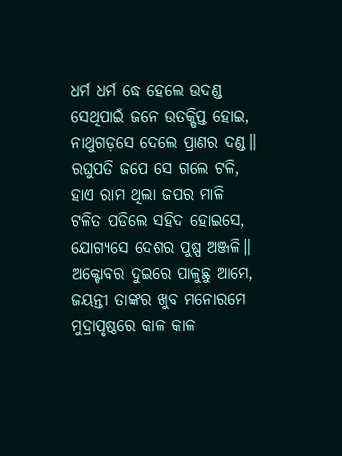ଧର୍ମ ଧର୍ମ ଦ୍ଧେ ହେଲେ ଉଦଣ୍ଡ
ସେଥିପାଇଁ ଜନେ ଉତକ୍ଷିପ୍ତ ହୋଇ,
ନାଥୁଗଡ଼ସେ ଦେଲେ ପ୍ରାଣର ଦଣ୍ଡ॥
ରଘୁପତି ଜପେ ସେ ଗଲେ ଟଳି,
ହାଏ ରାମ ଥିଲା ଜପର ମାଳି
ଟଳିତ ପଡିଲେ ସହିଦ ହୋଇସେ,
ଯୋଗ୍ୟସେ ଦେଶର ପୁଷ୍ପ ଅଞ୍ଜଳି॥
ଅକ୍ଟୋବର ଦୁଇରେ ପାଳୁଛୁ ଆମେ,
ଜୟନ୍ତୀ ତାଙ୍କର ଖୁବ ମନୋରମେ
ମୁଦ୍ରାପୃଷ୍ଠରେ କାଳ କାଳ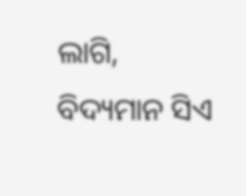ଲାଗି,
ବିଦ୍ୟମାନ ସିଏ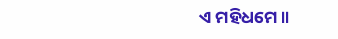ଏ ମହିଧମେ॥